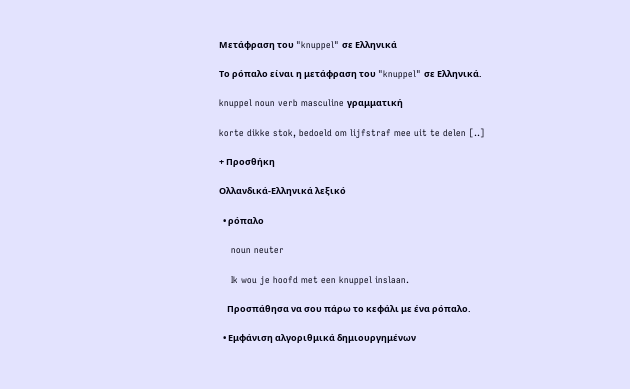Μετάφραση του "knuppel" σε Ελληνικά

Το ρόπαλο είναι η μετάφραση του "knuppel" σε Ελληνικά.

knuppel noun verb masculine γραμματική

korte dikke stok, bedoeld om lijfstraf mee uit te delen [..]

+ Προσθήκη

Ολλανδικά-Ελληνικά λεξικό

  • ρόπαλο

    noun neuter

    Ik wou je hoofd met een knuppel inslaan.

    Προσπάθησα να σου πάρω το κεφάλι με ένα ρόπαλο.

  • Εμφάνιση αλγοριθμικά δημιουργημένων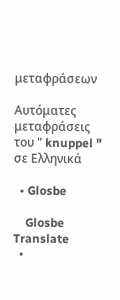μεταφράσεων

Αυτόματες μεταφράσεις του " knuppel " σε Ελληνικά

  • Glosbe

    Glosbe Translate
  •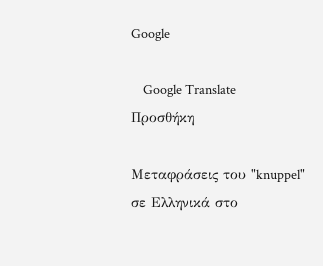Google

    Google Translate
Προσθήκη

Μεταφράσεις του "knuppel" σε Ελληνικά στο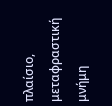πλαίσιο, μεταφραστική μνήμη